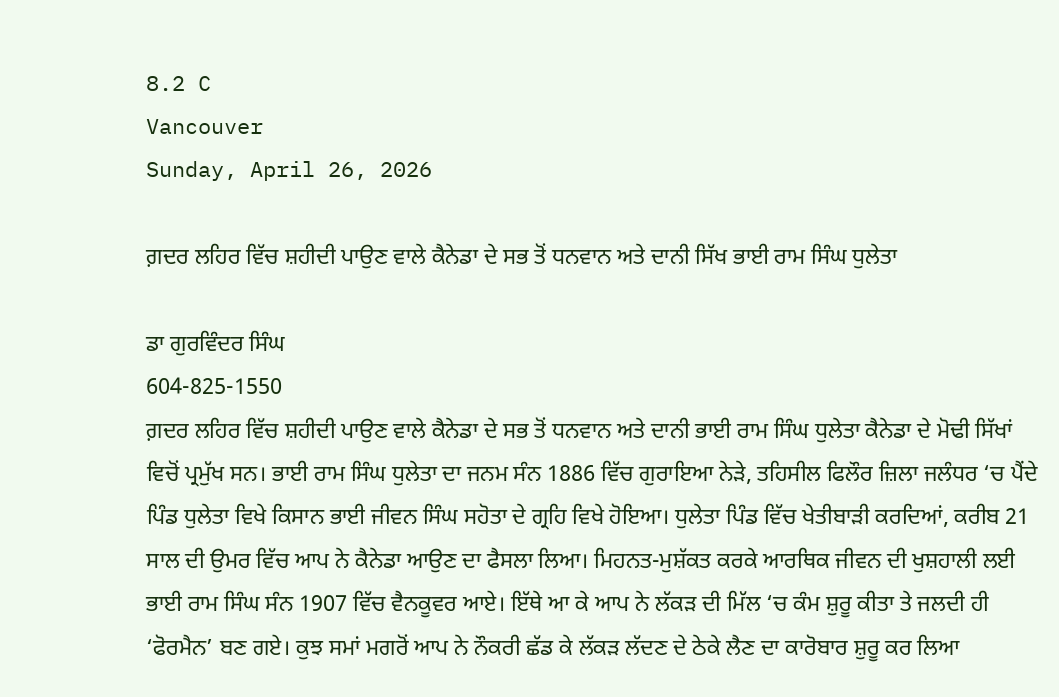8.2 C
Vancouver
Sunday, April 26, 2026

ਗ਼ਦਰ ਲਹਿਰ ਵਿੱਚ ਸ਼ਹੀਦੀ ਪਾਉਣ ਵਾਲੇ ਕੈਨੇਡਾ ਦੇ ਸਭ ਤੋਂ ਧਨਵਾਨ ਅਤੇ ਦਾਨੀ ਸਿੱਖ ਭਾਈ ਰਾਮ ਸਿੰਘ ਧੁਲੇਤਾ

ਡਾ ਗੁਰਵਿੰਦਰ ਸਿੰਘ
604-825-1550
ਗ਼ਦਰ ਲਹਿਰ ਵਿੱਚ ਸ਼ਹੀਦੀ ਪਾਉਣ ਵਾਲੇ ਕੈਨੇਡਾ ਦੇ ਸਭ ਤੋਂ ਧਨਵਾਨ ਅਤੇ ਦਾਨੀ ਭਾਈ ਰਾਮ ਸਿੰਘ ਧੁਲੇਤਾ ਕੈਨੇਡਾ ਦੇ ਮੋਢੀ ਸਿੱਖਾਂ ਵਿਚੋਂ ਪ੍ਰਮੁੱਖ ਸਨ। ਭਾਈ ਰਾਮ ਸਿੰਘ ਧੁਲੇਤਾ ਦਾ ਜਨਮ ਸੰਨ 1886 ਵਿੱਚ ਗੁਰਾਇਆ ਨੇੜੇ, ਤਹਿਸੀਲ ਫਿਲੌਰ ਜ਼ਿਲਾ ਜਲੰਧਰ ‘ਚ ਪੈਂਦੇ ਪਿੰਡ ਧੁਲੇਤਾ ਵਿਖੇ ਕਿਸਾਨ ਭਾਈ ਜੀਵਨ ਸਿੰਘ ਸਹੋਤਾ ਦੇ ਗ੍ਰਹਿ ਵਿਖੇ ਹੋਇਆ। ਧੁਲੇਤਾ ਪਿੰਡ ਵਿੱਚ ਖੇਤੀਬਾੜੀ ਕਰਦਿਆਂ, ਕਰੀਬ 21 ਸਾਲ ਦੀ ਉਮਰ ਵਿੱਚ ਆਪ ਨੇ ਕੈਨੇਡਾ ਆਉਣ ਦਾ ਫੈਸਲਾ ਲਿਆ। ਮਿਹਨਤ-ਮੁਸ਼ੱਕਤ ਕਰਕੇ ਆਰਥਿਕ ਜੀਵਨ ਦੀ ਖੁਸ਼ਹਾਲੀ ਲਈ ਭਾਈ ਰਾਮ ਸਿੰਘ ਸੰਨ 1907 ਵਿੱਚ ਵੈਨਕੂਵਰ ਆਏ। ਇੱਥੇ ਆ ਕੇ ਆਪ ਨੇ ਲੱਕੜ ਦੀ ਮਿੱਲ ‘ਚ ਕੰਮ ਸ਼ੁਰੂ ਕੀਤਾ ਤੇ ਜਲਦੀ ਹੀ ‘ਫੋਰਮੈਨ’ ਬਣ ਗਏ। ਕੁਝ ਸਮਾਂ ਮਗਰੋਂ ਆਪ ਨੇ ਨੌਕਰੀ ਛੱਡ ਕੇ ਲੱਕੜ ਲੱਦਣ ਦੇ ਠੇਕੇ ਲੈਣ ਦਾ ਕਾਰੋਬਾਰ ਸ਼ੁਰੂ ਕਰ ਲਿਆ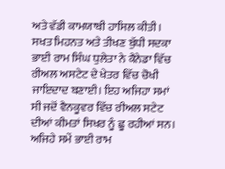ਅਤੇ ਵੱਡੀ ਕਾਮਯਾਬੀ ਹਾਸਿਲ ਕੀਤੀ।
ਸਖਤ ਮਿਹਨਤ ਅਤੇ ਤੀਖਣ ਬੁੱਧੀ ਸਦਕਾ ਭਾਈ ਰਾਮ ਸਿੰਘ ਧੁਲੇਤਾ ਨੇ ਕੈਨੇਡਾ ਵਿੱਚ ਰੀਅਲ ਅਸਟੇਟ ਦੇ ਖੇਤਰ ਵਿੱਚ ਚੋਖੀ ਜਾਇਦਾਦ ਬਣਾਈ। ਇਹ ਅਜਿਹਾ ਸਮਾਂ ਸੀ ਜਦੋਂ ਵੈਨਕੂਵਰ ਵਿੱਚ ਰੀਅਲ ਸਟੇਟ ਦੀਆਂ ਕੀਮਤਾਂ ਸਿਖਰ ਨੂੰ ਛੂ ਰਹੀਆਂ ਸਨ। ਅਜਿਹੇ ਸਮੇਂ ਭਾਈ ਰਾਮ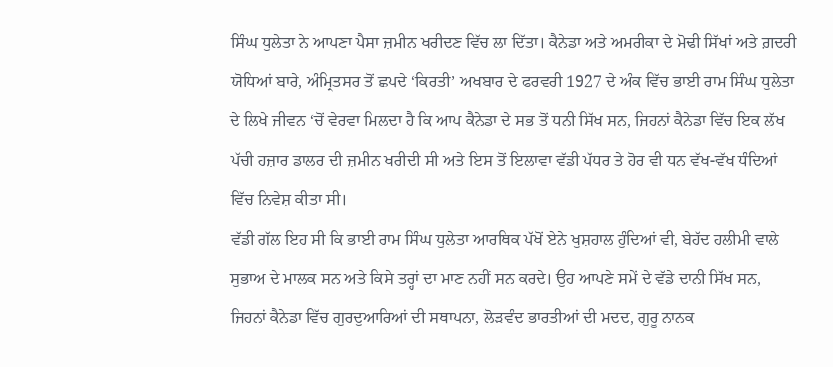ਸਿੰਘ ਧੁਲੇਤਾ ਨੇ ਆਪਣਾ ਪੈਸਾ ਜ਼ਮੀਨ ਖਰੀਦਣ ਵਿੱਚ ਲਾ ਦਿੱਤਾ। ਕੈਨੇਡਾ ਅਤੇ ਅਮਰੀਕਾ ਦੇ ਮੋਢੀ ਸਿੱਖਾਂ ਅਤੇ ਗ਼ਦਰੀ ਯੋਧਿਆਂ ਬਾਰੇ, ਅੰਮ੍ਰਿਤਸਰ ਤੋਂ ਛਪਦੇ ‘ਕਿਰਤੀ’ ਅਖਬਾਰ ਦੇ ਫਰਵਰੀ 1927 ਦੇ ਅੰਕ ਵਿੱਚ ਭਾਈ ਰਾਮ ਸਿੰਘ ਧੁਲੇਤਾ ਦੇ ਲਿਖੇ ਜੀਵਨ ‘ਚੋਂ ਵੇਰਵਾ ਮਿਲਦਾ ਹੈ ਕਿ ਆਪ ਕੈਨੇਡਾ ਦੇ ਸਭ ਤੋਂ ਧਨੀ ਸਿੱਖ ਸਨ, ਜਿਹਨਾਂ ਕੈਨੇਡਾ ਵਿੱਚ ਇਕ ਲੱਖ ਪੱਚੀ ਹਜ਼ਾਰ ਡਾਲਰ ਦੀ ਜ਼ਮੀਨ ਖਰੀਦੀ ਸੀ ਅਤੇ ਇਸ ਤੋਂ ਇਲਾਵਾ ਵੱਡੀ ਪੱਧਰ ਤੇ ਹੋਰ ਵੀ ਧਨ ਵੱਖ-ਵੱਖ ਧੰਦਿਆਂ ਵਿੱਚ ਨਿਵੇਸ਼ ਕੀਤਾ ਸੀ।
ਵੱਡੀ ਗੱਲ ਇਹ ਸੀ ਕਿ ਭਾਈ ਰਾਮ ਸਿੰਘ ਧੁਲੇਤਾ ਆਰਥਿਕ ਪੱਖੋਂ ਏਨੇ ਖੁਸ਼ਹਾਲ ਹੁੰਦਿਆਂ ਵੀ, ਬੇਹੱਦ ਹਲੀਮੀ ਵਾਲੇ ਸੁਭਾਅ ਦੇ ਮਾਲਕ ਸਨ ਅਤੇ ਕਿਸੇ ਤਰ੍ਹਾਂ ਦਾ ਮਾਣ ਨਹੀਂ ਸਨ ਕਰਦੇ। ਉਹ ਆਪਣੇ ਸਮੇਂ ਦੇ ਵੱਡੇ ਦਾਨੀ ਸਿੱਖ ਸਨ, ਜਿਹਨਾਂ ਕੈਨੇਡਾ ਵਿੱਚ ਗੁਰਦੁਆਰਿਆਂ ਦੀ ਸਥਾਪਨਾ, ਲੋੜਵੰਦ ਭਾਰਤੀਆਂ ਦੀ ਮਦਦ, ਗੁਰੂ ਨਾਨਕ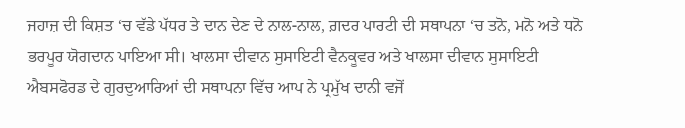ਜਹਾਜ਼ ਦੀ ਕਿਸ਼ਤ ‘ਚ ਵੱਡੇ ਪੱਧਰ ਤੇ ਦਾਨ ਦੇਣ ਦੇ ਨਾਲ-ਨਾਲ, ਗ਼ਦਰ ਪਾਰਟੀ ਦੀ ਸਥਾਪਨਾ ‘ਚ ਤਨੋ, ਮਨੋ ਅਤੇ ਧਨੋ ਭਰਪੂਰ ਯੋਗਦਾਨ ਪਾਇਆ ਸੀ। ਖਾਲਸਾ ਦੀਵਾਨ ਸੁਸਾਇਟੀ ਵੈਨਕੂਵਰ ਅਤੇ ਖਾਲਸਾ ਦੀਵਾਨ ਸੁਸਾਇਟੀ ਐਬਸਫੋਰਡ ਦੇ ਗੁਰਦੁਆਰਿਆਂ ਦੀ ਸਥਾਪਨਾ ਵਿੱਚ ਆਪ ਨੇ ਪ੍ਰਮੁੱਖ ਦਾਨੀ ਵਜੋਂ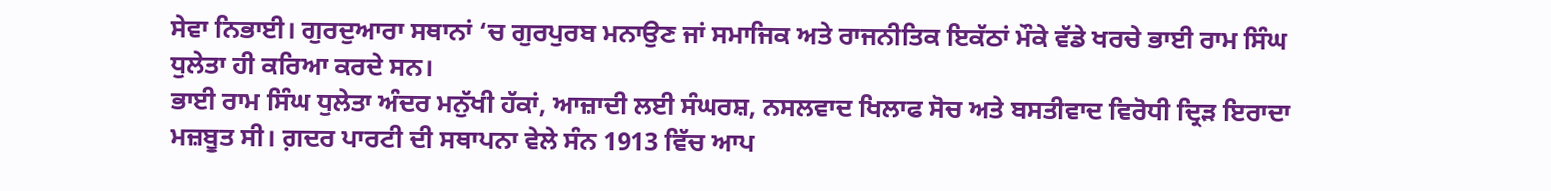ਸੇਵਾ ਨਿਭਾਈ। ਗੁਰਦੁਆਰਾ ਸਥਾਨਾਂ ‘ਚ ਗੁਰਪੁਰਬ ਮਨਾਉਣ ਜਾਂ ਸਮਾਜਿਕ ਅਤੇ ਰਾਜਨੀਤਿਕ ਇਕੱਠਾਂ ਮੌਕੇ ਵੱਡੇ ਖਰਚੇ ਭਾਈ ਰਾਮ ਸਿੰਘ ਧੁਲੇਤਾ ਹੀ ਕਰਿਆ ਕਰਦੇ ਸਨ।
ਭਾਈ ਰਾਮ ਸਿੰਘ ਧੁਲੇਤਾ ਅੰਦਰ ਮਨੁੱਖੀ ਹੱਕਾਂ, ਆਜ਼ਾਦੀ ਲਈ ਸੰਘਰਸ਼, ਨਸਲਵਾਦ ਖਿਲਾਫ ਸੋਚ ਅਤੇ ਬਸਤੀਵਾਦ ਵਿਰੋਧੀ ਦ੍ਰਿੜ ਇਰਾਦਾ ਮਜ਼ਬੂਤ ਸੀ। ਗ਼ਦਰ ਪਾਰਟੀ ਦੀ ਸਥਾਪਨਾ ਵੇਲੇ ਸੰਨ 1913 ਵਿੱਚ ਆਪ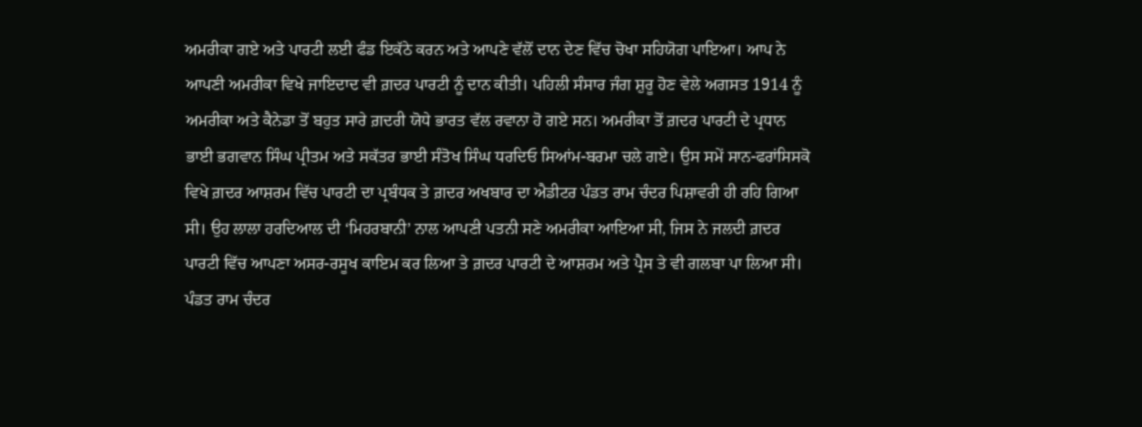ਅਮਰੀਕਾ ਗਏ ਅਤੇ ਪਾਰਟੀ ਲਈ ਫੰਡ ਇਕੱਠੇ ਕਰਨ ਅਤੇ ਆਪਣੇ ਵੱਲੋਂ ਦਾਨ ਦੇਣ ਵਿੱਚ ਚੋਖਾ ਸਹਿਯੋਗ ਪਾਇਆ। ਆਪ ਨੇ ਆਪਣੀ ਅਮਰੀਕਾ ਵਿਖੇ ਜਾਇਦਾਦ ਵੀ ਗ਼ਦਰ ਪਾਰਟੀ ਨੂੰ ਦਾਨ ਕੀਤੀ। ਪਹਿਲੀ ਸੰਸਾਰ ਜੰਗ ਸ਼ੁਰੂ ਹੋਣ ਵੇਲੇ ਅਗਸਤ 1914 ਨੂੰ ਅਮਰੀਕਾ ਅਤੇ ਕੈਨੇਡਾ ਤੋਂ ਬਹੁਤ ਸਾਰੇ ਗ਼ਦਰੀ ਯੋਧੇ ਭਾਰਤ ਵੱਲ ਰਵਾਨਾ ਹੋ ਗਏ ਸਨ। ਅਮਰੀਕਾ ਤੋਂ ਗ਼ਦਰ ਪਾਰਟੀ ਦੇ ਪ੍ਰਧਾਨ ਭਾਈ ਭਗਵਾਨ ਸਿੰਘ ਪ੍ਰੀਤਮ ਅਤੇ ਸਕੱਤਰ ਭਾਈ ਸੰਤੋਖ ਸਿੰਘ ਧਰਦਿਓ ਸਿਆਂਮ-ਬਰਮਾ ਚਲੇ ਗਏ। ਉਸ ਸਮੇਂ ਸਾਨ-ਫਰਾਂਸਿਸਕੋ ਵਿਖੇ ਗ਼ਦਰ ਆਸ਼ਰਮ ਵਿੱਚ ਪਾਰਟੀ ਦਾ ਪ੍ਰਬੰਧਕ ਤੇ ਗ਼ਦਰ ਅਖਬਾਰ ਦਾ ਐਡੀਟਰ ਪੰਡਤ ਰਾਮ ਚੰਦਰ ਪਿਸ਼ਾਵਰੀ ਹੀ ਰਹਿ ਗਿਆ ਸੀ। ਉਹ ਲਾਲਾ ਹਰਦਿਆਲ ਦੀ ‘ਮਿਹਰਬਾਨੀ’ ਨਾਲ ਆਪਣੀ ਪਤਨੀ ਸਣੇ ਅਮਰੀਕਾ ਆਇਆ ਸੀ, ਜਿਸ ਨੇ ਜਲਦੀ ਗ਼ਦਰ ਪਾਰਟੀ ਵਿੱਚ ਆਪਣਾ ਅਸਰ-ਰਸੂਖ ਕਾਇਮ ਕਰ ਲਿਆ ਤੇ ਗ਼ਦਰ ਪਾਰਟੀ ਦੇ ਆਸ਼ਰਮ ਅਤੇ ਪ੍ਰੈਸ ਤੇ ਵੀ ਗਲਬਾ ਪਾ ਲਿਆ ਸੀ।
ਪੰਡਤ ਰਾਮ ਚੰਦਰ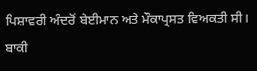ਪਿਸ਼ਾਵਰੀ ਅੰਦਰੋਂ ਬੇਈਮਾਨ ਅਤੇ ਮੌਕਾਪ੍ਰਸਤ ਵਿਅਕਤੀ ਸੀ। ਬਾਕੀ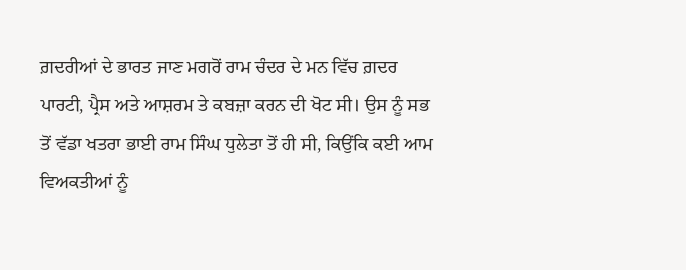ਗ਼ਦਰੀਆਂ ਦੇ ਭਾਰਤ ਜਾਣ ਮਗਰੋਂ ਰਾਮ ਚੰਦਰ ਦੇ ਮਨ ਵਿੱਚ ਗ਼ਦਰ ਪਾਰਟੀ, ਪ੍ਰੈਸ ਅਤੇ ਆਸ਼ਰਮ ਤੇ ਕਬਜ਼ਾ ਕਰਨ ਦੀ ਖੋਟ ਸੀ। ਉਸ ਨੂੰ ਸਭ ਤੋਂ ਵੱਡਾ ਖਤਰਾ ਭਾਈ ਰਾਮ ਸਿੰਘ ਧੁਲੇਤਾ ਤੋਂ ਹੀ ਸੀ, ਕਿਉਂਕਿ ਕਈ ਆਮ ਵਿਅਕਤੀਆਂ ਨੂੰ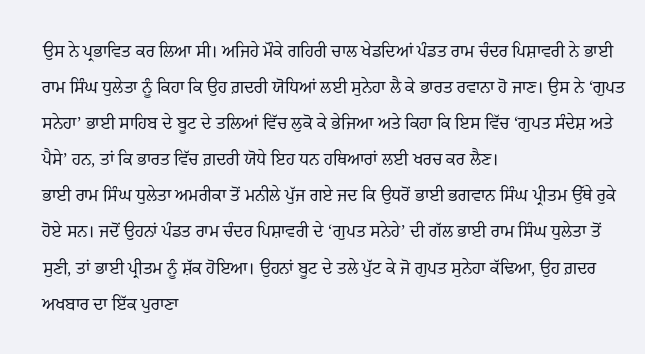ਉਸ ਨੇ ਪ੍ਰਭਾਵਿਤ ਕਰ ਲਿਆ ਸੀ। ਅਜਿਹੇ ਮੌਕੇ ਗਹਿਰੀ ਚਾਲ ਖੇਡਦਿਆਂ ਪੰਡਤ ਰਾਮ ਚੰਦਰ ਪਿਸ਼ਾਵਰੀ ਨੇ ਭਾਈ ਰਾਮ ਸਿੰਘ ਧੁਲੇਤਾ ਨੂੰ ਕਿਹਾ ਕਿ ਉਹ ਗ਼ਦਰੀ ਯੋਧਿਆਂ ਲਈ ਸੁਨੇਹਾ ਲੈ ਕੇ ਭਾਰਤ ਰਵਾਨਾ ਹੋ ਜਾਣ। ਉਸ ਨੇ ‘ਗੁਪਤ ਸਨੇਹਾ’ ਭਾਈ ਸਾਹਿਬ ਦੇ ਬੂਟ ਦੇ ਤਲਿਆਂ ਵਿੱਚ ਲੁਕੋ ਕੇ ਭੇਜਿਆ ਅਤੇ ਕਿਹਾ ਕਿ ਇਸ ਵਿੱਚ ‘ਗੁਪਤ ਸੰਦੇਸ਼ ਅਤੇ ਪੈਸੇ’ ਹਨ, ਤਾਂ ਕਿ ਭਾਰਤ ਵਿੱਚ ਗ਼ਦਰੀ ਯੋਧੇ ਇਹ ਧਨ ਹਥਿਆਰਾਂ ਲਈ ਖਰਚ ਕਰ ਲੈਣ।
ਭਾਈ ਰਾਮ ਸਿੰਘ ਧੁਲੇਤਾ ਅਮਰੀਕਾ ਤੋਂ ਮਨੀਲੇ ਪੁੱਜ ਗਏ ਜਦ ਕਿ ਉਧਰੋਂ ਭਾਈ ਭਗਵਾਨ ਸਿੰਘ ਪ੍ਰੀਤਮ ਉੱਥੇ ਰੁਕੇ ਹੋਏ ਸਨ। ਜਦੋਂ ਉਹਨਾਂ ਪੰਡਤ ਰਾਮ ਚੰਦਰ ਪਿਸ਼ਾਵਰੀ ਦੇ ‘ਗੁਪਤ ਸਨੇਹੇ’ ਦੀ ਗੱਲ ਭਾਈ ਰਾਮ ਸਿੰਘ ਧੁਲੇਤਾ ਤੋਂ ਸੁਣੀ, ਤਾਂ ਭਾਈ ਪ੍ਰੀਤਮ ਨੂੰ ਸ਼ੱਕ ਹੋਇਆ। ਉਹਨਾਂ ਬੂਟ ਦੇ ਤਲੇ ਪੁੱਟ ਕੇ ਜੋ ਗੁਪਤ ਸੁਨੇਹਾ ਕੱਢਿਆ, ਉਹ ਗ਼ਦਰ ਅਖਬਾਰ ਦਾ ਇੱਕ ਪੁਰਾਣਾ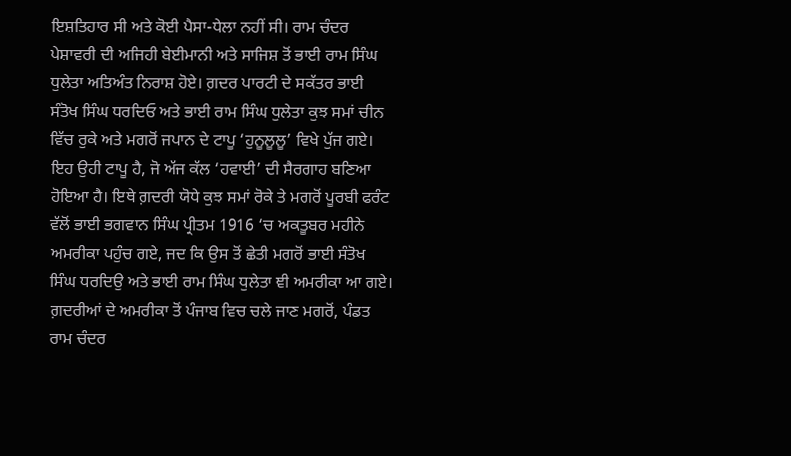ਇਸ਼ਤਿਹਾਰ ਸੀ ਅਤੇ ਕੋਈ ਪੈਸਾ-ਧੇਲਾ ਨਹੀਂ ਸੀ। ਰਾਮ ਚੰਦਰ ਪੇਸ਼ਾਵਰੀ ਦੀ ਅਜਿਹੀ ਬੇਈਮਾਨੀ ਅਤੇ ਸਾਜਿਸ਼ ਤੋਂ ਭਾਈ ਰਾਮ ਸਿੰਘ ਧੁਲੇਤਾ ਅਤਿਅੰਤ ਨਿਰਾਸ਼ ਹੋਏ। ਗ਼ਦਰ ਪਾਰਟੀ ਦੇ ਸਕੱਤਰ ਭਾਈ ਸੰਤੋਖ ਸਿੰਘ ਧਰਦਿਓ ਅਤੇ ਭਾਈ ਰਾਮ ਸਿੰਘ ਧੁਲੇਤਾ ਕੁਝ ਸਮਾਂ ਚੀਨ ਵਿੱਚ ਰੁਕੇ ਅਤੇ ਮਗਰੋਂ ਜਪਾਨ ਦੇ ਟਾਪੂ ‘ਹੁਨੂਲੂਲੂ’ ਵਿਖੇ ਪੁੱਜ ਗਏ। ਇਹ ਉਹੀ ਟਾਪੂ ਹੈ, ਜੋ ਅੱਜ ਕੱਲ ‘ਹਵਾਈ’ ਦੀ ਸੈਰਗਾਹ ਬਣਿਆ ਹੋਇਆ ਹੈ। ਇਥੇ ਗ਼ਦਰੀ ਯੋਧੇ ਕੁਝ ਸਮਾਂ ਰੋਕੇ ਤੇ ਮਗਰੋਂ ਪੂਰਬੀ ਫਰੰਟ ਵੱਲੋਂ ਭਾਈ ਭਗਵਾਨ ਸਿੰਘ ਪ੍ਰੀਤਮ 1916 ‘ਚ ਅਕਤੂਬਰ ਮਹੀਨੇ ਅਮਰੀਕਾ ਪਹੁੰਚ ਗਏ, ਜਦ ਕਿ ਉਸ ਤੋਂ ਛੇਤੀ ਮਗਰੋਂ ਭਾਈ ਸੰਤੋਖ ਸਿੰਘ ਧਰਦਿਉ ਅਤੇ ਭਾਈ ਰਾਮ ਸਿੰਘ ਧੁਲੇਤਾ ਞੀ ਅਮਰੀਕਾ ਆ ਗਏ।
ਗ਼ਦਰੀਆਂ ਦੇ ਅਮਰੀਕਾ ਤੋਂ ਪੰਜਾਬ ਵਿਚ ਚਲੇ ਜਾਣ ਮਗਰੋਂ, ਪੰਡਤ ਰਾਮ ਚੰਦਰ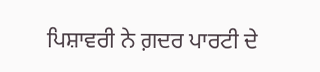ਪਿਸ਼ਾਵਰੀ ਨੇ ਗ਼ਦਰ ਪਾਰਟੀ ਦੇ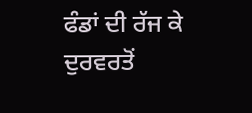ਫੰਡਾਂ ਦੀ ਰੱਜ ਕੇ ਦੁਰਵਰਤੋਂ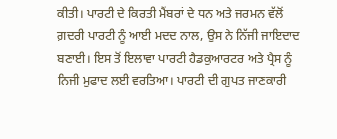ਕੀਤੀ। ਪਾਰਟੀ ਦੇ ਕਿਰਤੀ ਮੈਂਬਰਾਂ ਦੇ ਧਨ ਅਤੇ ਜਰਮਨ ਵੱਲੋਂ ਗ਼ਦਰੀ ਪਾਰਟੀ ਨੂੰ ਆਈ ਮਦਦ ਨਾਲ, ਉਸ ਨੇ ਨਿੱਜੀ ਜਾਇਦਾਦ ਬਣਾਈ। ਇਸ ਤੋਂ ਇਲਾਵਾ ਪਾਰਟੀ ਹੈਡਕੁਆਰਟਰ ਅਤੇ ਪ੍ਰੈਸ ਨੂੰ ਨਿਜੀ ਮੁਫਾਦ ਲਈ ਵਰਤਿਆ। ਪਾਰਟੀ ਦੀ ਗੁਪਤ ਜਾਣਕਾਰੀ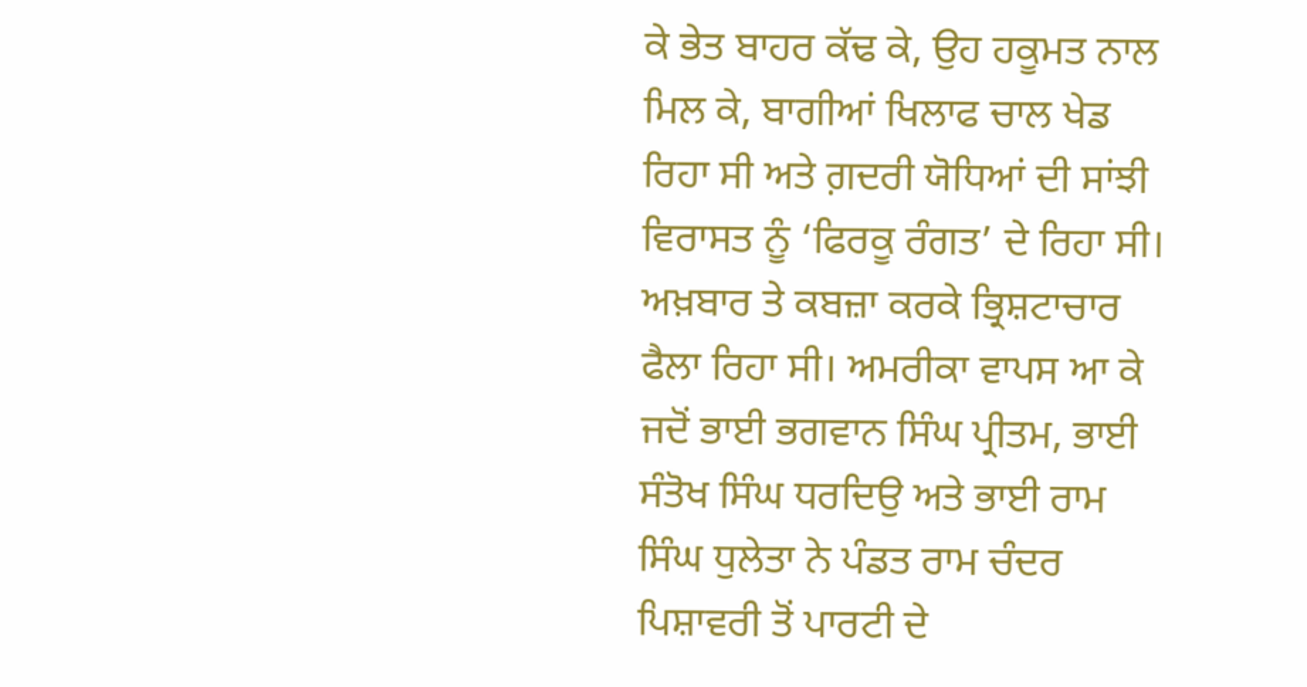ਕੇ ਭੇਤ ਬਾਹਰ ਕੱਢ ਕੇ, ਉਹ ਹਕੂਮਤ ਨਾਲ ਮਿਲ ਕੇ, ਬਾਗੀਆਂ ਖਿਲਾਫ ਚਾਲ ਖੇਡ ਰਿਹਾ ਸੀ ਅਤੇ ਗ਼ਦਰੀ ਯੋਧਿਆਂ ਦੀ ਸਾਂਝੀ ਵਿਰਾਸਤ ਨੂੰ ‘ਫਿਰਕੂ ਰੰਗਤ’ ਦੇ ਰਿਹਾ ਸੀ। ਅਖ਼ਬਾਰ ਤੇ ਕਬਜ਼ਾ ਕਰਕੇ ਭ੍ਰਿਸ਼ਟਾਚਾਰ ਫੈਲਾ ਰਿਹਾ ਸੀ। ਅਮਰੀਕਾ ਵਾਪਸ ਆ ਕੇ ਜਦੋਂ ਭਾਈ ਭਗਵਾਨ ਸਿੰਘ ਪ੍ਰੀਤਮ, ਭਾਈ ਸੰਤੋਖ ਸਿੰਘ ਧਰਦਿਉ ਅਤੇ ਭਾਈ ਰਾਮ ਸਿੰਘ ਧੁਲੇਤਾ ਨੇ ਪੰਡਤ ਰਾਮ ਚੰਦਰ ਪਿਸ਼ਾਵਰੀ ਤੋਂ ਪਾਰਟੀ ਦੇ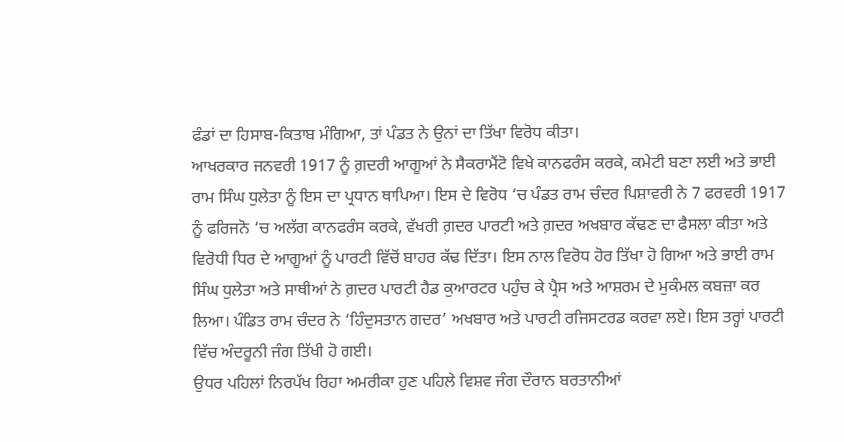ਫੰਡਾਂ ਦਾ ਹਿਸਾਬ-ਕਿਤਾਬ ਮੰਗਿਆ, ਤਾਂ ਪੰਡਤ ਨੇ ਉਨਾਂ ਦਾ ਤਿੱਖਾ ਵਿਰੋਧ ਕੀਤਾ।
ਆਖਰਕਾਰ ਜਨਵਰੀ 1917 ਨੂੰ ਗ਼ਦਰੀ ਆਗੂਆਂ ਨੇ ਸੈਕਰਾਮੈਂਟੋ ਵਿਖੇ ਕਾਨਫਰੰਸ ਕਰਕੇ, ਕਮੇਟੀ ਬਣਾ ਲਈ ਅਤੇ ਭਾਈ ਰਾਮ ਸਿੰਘ ਧੁਲੇਤਾ ਨੂੰ ਇਸ ਦਾ ਪ੍ਰਧਾਨ ਥਾਪਿਆ। ਇਸ ਦੇ ਵਿਰੋਧ ‘ਚ ਪੰਡਤ ਰਾਮ ਚੰਦਰ ਪਿਸ਼ਾਵਰੀ ਨੇ 7 ਫਰਵਰੀ 1917 ਨੂੰ ਫਰਿਜਨੋ ‘ਚ ਅਲੱਗ ਕਾਨਫਰੰਸ ਕਰਕੇ, ਵੱਖਰੀ ਗ਼ਦਰ ਪਾਰਟੀ ਅਤੇ ਗ਼ਦਰ ਅਖਬਾਰ ਕੱਢਣ ਦਾ ਫੈਸਲਾ ਕੀਤਾ ਅਤੇ ਵਿਰੋਧੀ ਧਿਰ ਦੇ ਆਗੂਆਂ ਨੂੰ ਪਾਰਟੀ ਵਿੱਚੋਂ ਬਾਹਰ ਕੱਢ ਦਿੱਤਾ। ਇਸ ਨਾਲ ਵਿਰੋਧ ਹੋਰ ਤਿੱਖਾ ਹੋ ਗਿਆ ਅਤੇ ਭਾਈ ਰਾਮ ਸਿੰਘ ਧੁਲੇਤਾ ਅਤੇ ਸਾਥੀਆਂ ਨੇ ਗ਼ਦਰ ਪਾਰਟੀ ਹੈਡ ਕੁਆਰਟਰ ਪਹੁੰਚ ਕੇ ਪ੍ਰੈਸ ਅਤੇ ਆਸ਼ਰਮ ਦੇ ਮੁਕੰਮਲ ਕਬਜ਼ਾ ਕਰ ਲਿਆ। ਪੰਡਿਤ ਰਾਮ ਚੰਦਰ ਨੇ ‘ਹਿੰਦੁਸਤਾਨ ਗਦਰ’ ਅਖਬਾਰ ਅਤੇ ਪਾਰਟੀ ਰਜਿਸਟਰਡ ਕਰਵਾ ਲਏ। ਇਸ ਤਰ੍ਹਾਂ ਪਾਰਟੀ ਵਿੱਚ ਅੰਦਰੂਨੀ ਜੰਗ ਤਿੱਖੀ ਹੋ ਗਈ।
ਉਧਰ ਪਹਿਲਾਂ ਨਿਰਪੱਖ ਰਿਹਾ ਅਮਰੀਕਾ ਹੁਣ ਪਹਿਲੇ ਵਿਸ਼ਵ ਜੰਗ ਦੌਰਾਨ ਬਰਤਾਨੀਆਂ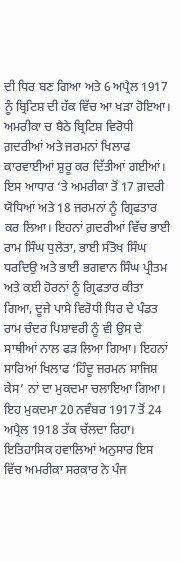ਦੀ ਧਿਰ ਬਣ ਗਿਆ ਅਤੇ 6 ਅਪ੍ਰੈਲ 1917 ਨੂੰ ਬ੍ਰਿਟਿਸ਼ ਦੀ ਹੱਕ ਵਿੱਚ ਆ ਖੜਾ ਹੋਇਆ। ਅਮਰੀਕਾ ਚ ਬੈਠੇ ਬ੍ਰਿਟਿਸ਼ ਵਿਰੋਧੀ ਗ਼ਦਰੀਆਂ ਅਤੇ ਜਰਮਨਾਂ ਖਿਲਾਫ ਕਾਰਵਾਈਆਂ ਸ਼ੁਰੂ ਕਰ ਦਿੱਤੀਆਂ ਗਈਆਂ। ਇਸ ਆਧਾਰ ‘ਤੇ ਅਮਰੀਕਾ ਤੋਂ 17 ਗ਼ਦਰੀ ਯੋਧਿਆਂ ਅਤੇ 18 ਜਰਮਨਾਂ ਨੂੰ ਗ੍ਰਿਫਤਾਰ ਕਰ ਲਿਆ। ਇਹਨਾਂ ਗ਼ਦਰੀਆਂ ਵਿੱਚ ਭਾਈ ਰਾਮ ਸਿੰਘ ਧੁਲੇਤਾ, ਭਾਈ ਸੰਤੋਖ ਸਿੰਘ ਧਰਦਿਉ ਅਤੇ ਭਾਈ ਭਗਵਾਨ ਸਿੰਘ ਪ੍ਰੀਤਮ ਅਤੇ ਕਈ ਹੋਰਨਾਂ ਨੂੰ ਗ੍ਰਿਫਤਾਰ ਕੀਤਾ ਗਿਆ, ਦੂਜੇ ਪਾਸੇ ਵਿਰੋਧੀ ਧਿਰ ਦੇ ਪੰਡਤ ਰਾਮ ਚੰਦਰ ਪਿਸ਼ਾਵਰੀ ਨੂੰ ਵੀ ਉਸ ਦੇ ਸਾਥੀਆਂ ਨਾਲ ਫੜ ਲਿਆ ਗਿਆ। ਇਹਨਾਂ ਸਾਰਿਆਂ ਖਿਲਾਫ ‘ਹਿੰਦੂ ਜਰਮਨ ਸਾਜਿਸ਼ ਕੇਸ’ ਨਾਂ ਦਾ ਮੁਕਦਮਾ ਚਲਾਇਆ ਗਿਆ। ਇਹ ਮੁਕਦਮਾ 20 ਨਵੰਬਰ 1917 ਤੋਂ 24 ਅਪ੍ਰੈਲ 1918 ਤੱਕ ਚੱਲਦਾ ਰਿਹਾ।
ਇਤਿਹਾਸਿਕ ਹਵਾਲਿਆਂ ਅਨੁਸਾਰ ਇਸ ਵਿੱਚ ਅਮਰੀਕਾ ਸਰਕਾਰ ਨੇ ਪੰਜ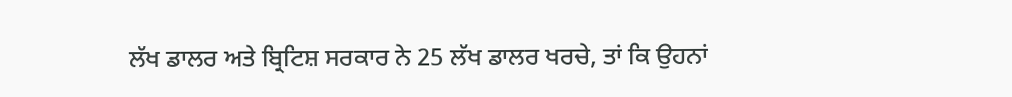ਲੱਖ ਡਾਲਰ ਅਤੇ ਬ੍ਰਿਟਿਸ਼ ਸਰਕਾਰ ਨੇ 25 ਲੱਖ ਡਾਲਰ ਖਰਚੇ, ਤਾਂ ਕਿ ਉਹਨਾਂ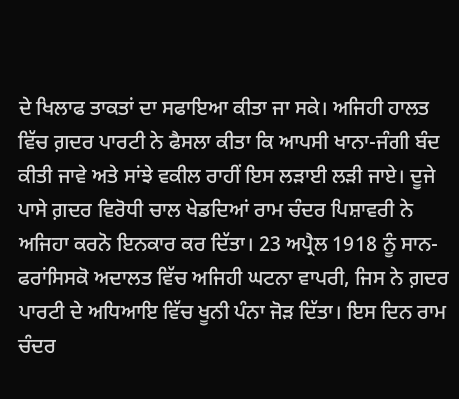ਦੇ ਖਿਲਾਫ ਤਾਕਤਾਂ ਦਾ ਸਫਾਇਆ ਕੀਤਾ ਜਾ ਸਕੇ। ਅਜਿਹੀ ਹਾਲਤ ਵਿੱਚ ਗ਼ਦਰ ਪਾਰਟੀ ਨੇ ਫੈਸਲਾ ਕੀਤਾ ਕਿ ਆਪਸੀ ਖਾਨਾ-ਜੰਗੀ ਬੰਦ ਕੀਤੀ ਜਾਵੇ ਅਤੇ ਸਾਂਝੇ ਵਕੀਲ ਰਾਹੀਂ ਇਸ ਲੜਾਈ ਲੜੀ ਜਾਏ। ਦੂਜੇ ਪਾਸੇ ਗ਼ਦਰ ਵਿਰੋਧੀ ਚਾਲ ਖੇਡਦਿਆਂ ਰਾਮ ਚੰਦਰ ਪਿਸ਼ਾਵਰੀ ਨੇ ਅਜਿਹਾ ਕਰਨੋ ਇਨਕਾਰ ਕਰ ਦਿੱਤਾ। 23 ਅਪ੍ਰੈਲ 1918 ਨੂੰ ਸਾਨ-ਫਰਾਂਸਿਸਕੋ ਅਦਾਲਤ ਵਿੱਚ ਅਜਿਹੀ ਘਟਨਾ ਵਾਪਰੀ, ਜਿਸ ਨੇ ਗ਼ਦਰ ਪਾਰਟੀ ਦੇ ਅਧਿਆਇ ਵਿੱਚ ਖੂਨੀ ਪੰਨਾ ਜੋੜ ਦਿੱਤਾ। ਇਸ ਦਿਨ ਰਾਮ ਚੰਦਰ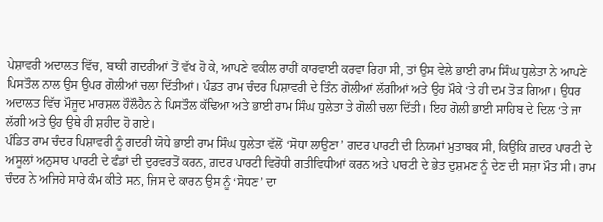ਪੇਸ਼ਾਵਰੀ ਅਦਾਲਤ ਵਿੱਚ, ਬਾਕੀ ਗਦਰੀਆਂ ਤੋਂ ਵੱਖ ਹੋ ਕੇ, ਆਪਣੇ ਵਕੀਲ ਰਾਹੀਂ ਕਾਰਵਾਈ ਕਰਵਾ ਰਿਹਾ ਸੀ, ਤਾਂ ਉਸ ਵੇਲੇ ਭਾਈ ਰਾਮ ਸਿੰਘ ਧੁਲੇਤਾ ਨੇ ਆਪਣੇ ਪਿਸਤੌਲ ਨਾਲ ਉਸ ਉਪਰ ਗੋਲੀਆਂ ਚਲਾ ਦਿੱਤੀਆਂ। ਪੰਡਤ ਰਾਮ ਚੰਦਰ ਪਿਸ਼ਾਵਰੀ ਦੇ ਤਿੰਨ ਗੋਲੀਆਂ ਲੱਗੀਆਂ ਅਤੇ ਉਹ ਮੌਕੇ ‘ਤੇ ਹੀ ਦਮ ਤੋੜ ਗਿਆ। ਉਧਰ ਅਦਾਲਤ ਵਿੱਚ ਮੌਜੂਦ ਮਾਰਸ਼ਲ ਹੌਲੌਹੈਨ ਨੇ ਪਿਸਤੌਲ ਕੱਢਿਆ ਅਤੇ ਭਾਈ ਰਾਮ ਸਿੰਘ ਧੁਲੇਤਾ ਤੇ ਗੋਲੀ ਚਲਾ ਦਿੱਤੀ। ਇਹ ਗੋਲੀ ਭਾਈ ਸਾਹਿਬ ਦੇ ਦਿਲ ‘ਤੇ ਜਾ ਲੱਗੀ ਅਤੇ ਉਹ ਉਥੇ ਹੀ ਸ਼ਹੀਦ ਹੋ ਗਏ।
ਪੰਡਿਤ ਰਾਮ ਚੰਦਰ ਪਿਸ਼ਾਵਰੀ ਨੂੰ ਗਦਰੀ ਯੋਧੇ ਭਾਈ ਰਾਮ ਸਿੰਘ ਧੁਲੇਤਾ ਵੱਲੋਂ ‘ਸੋਧਾ ਲਾਉਣਾ’ ਗਦਰ ਪਾਰਟੀ ਦੀ ਨਿਯਮਾਂ ਮੁਤਾਬਕ ਸੀ, ਕਿਉਂਕਿ ਗ਼ਦਰ ਪਾਰਟੀ ਦੇ ਅਸੂਲਾਂ ਅਨੁਸਾਰ ਪਾਰਟੀ ਦੇ ਫੰਡਾਂ ਦੀ ਦੁਰਵਰਤੋਂ ਕਰਨ, ਗ਼ਦਰ ਪਾਰਟੀ ਵਿਰੋਧੀ ਗਤੀਵਿਧੀਆਂ ਕਰਨ ਅਤੇ ਪਾਰਟੀ ਦੇ ਭੇਤ ਦੁਸ਼ਮਣ ਨੂੰ ਦੇਣ ਦੀ ਸਜ਼ਾ ਮੌਤ ਸੀ। ਰਾਮ ਚੰਦਰ ਨੇ ਅਜਿਹੇ ਸਾਰੇ ਕੰਮ ਕੀਤੇ ਸਨ, ਜਿਸ ਦੇ ਕਾਰਨ ਉਸ ਨੂੰ ‘ਸੋਧਣ’ ਦਾ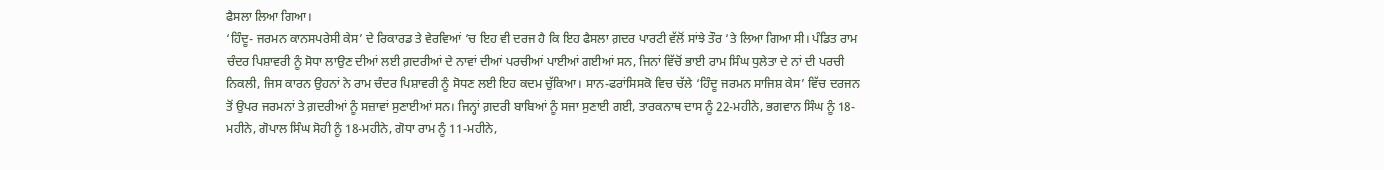ਫੈਸਲਾ ਲਿਆ ਗਿਆ।
‘ਹਿੰਦੂ- ਜਰਮਨ ਕਾਨਸਪਰੇਸੀ ਕੇਸ’ ਦੇ ਰਿਕਾਰਡ ਤੇ ਵੇਰਵਿਆਂ ‘ਚ ਇਹ ਵੀ ਦਰਜ ਹੈ ਕਿ ਇਹ ਫੈਸਲਾ ਗ਼ਦਰ ਪਾਰਟੀ ਵੱਲੋਂ ਸਾਂਝੇ ਤੌਰ ‘ਤੇ ਲਿਆ ਗਿਆ ਸੀ। ਪੰਡਿਤ ਰਾਮ ਚੰਦਰ ਪਿਸ਼ਾਵਰੀ ਨੂੰ ਸੋਧਾ ਲਾਉਣ ਦੀਆਂ ਲਈ ਗ਼ਦਰੀਆਂ ਦੇ ਨਾਵਾਂ ਦੀਆਂ ਪਰਚੀਆਂ ਪਾਈਆਂ ਗਈਆਂ ਸਨ, ਜਿਨਾਂ ਵਿੱਚੋਂ ਭਾਈ ਰਾਮ ਸਿੰਘ ਧੁਲੇਤਾ ਦੇ ਨਾਂ ਦੀ ਪਰਚੀ ਨਿਕਲੀ, ਜਿਸ ਕਾਰਨ ਉਹਨਾਂ ਨੇ ਰਾਮ ਚੰਦਰ ਪਿਸ਼ਾਵਰੀ ਨੂੰ ਸੋਧਣ ਲਈ ਇਹ ਕਦਮ ਚੁੱਕਿਆ। ਸਾਨ-ਫਰਾਂਸਿਸਕੋ ਵਿਚ ਚੱਲੇ ‘ਹਿੰਦੂ ਜਰਮਨ ਸਾਜਿਸ਼ ਕੇਸ’ ਵਿੱਚ ਦਰਜਨ ਤੋਂ ਉਪਰ ਜਰਮਨਾਂ ਤੇ ਗ਼ਦਰੀਆਂ ਨੂੰ ਸਜ਼ਾਵਾਂ ਸੁਣਾਈਆਂ ਸਨ। ਜਿਨ੍ਹਾਂ ਗ਼ਦਰੀ ਬਾਬਿਆਂ ਨੂੰ ਸਜਾ ਸੁਣਾਈ ਗਈ, ਤਾਰਕਨਾਥ ਦਾਸ ਨੂੰ 22-ਮਹੀਨੇ, ਭਗਵਾਨ ਸਿੰਘ ਨੂੰ 18-ਮਹੀਨੇ, ਗੋਪਾਲ ਸਿੰਘ ਸੋਹੀ ਨੂੰ 18-ਮਹੀਨੇ, ਗੋਧਾ ਰਾਮ ਨੂੰ 11-ਮਹੀਨੇ,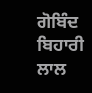ਗੋਬਿੰਦ ਬਿਹਾਰੀ ਲਾਲ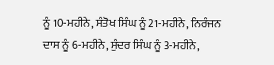ਨੂੰ 10-ਮਹੀਨੇ, ਸੰਤੋਖ ਸਿੰਘ ਨੂੰ 21-ਮਹੀਨੇ, ਨਿਰੰਜਨ ਦਾਸ ਨੂੰ 6-ਮਹੀਨੇ, ਸੁੰਦਰ ਸਿੰਘ ਨੂੰ 3-ਮਹੀਨੇ,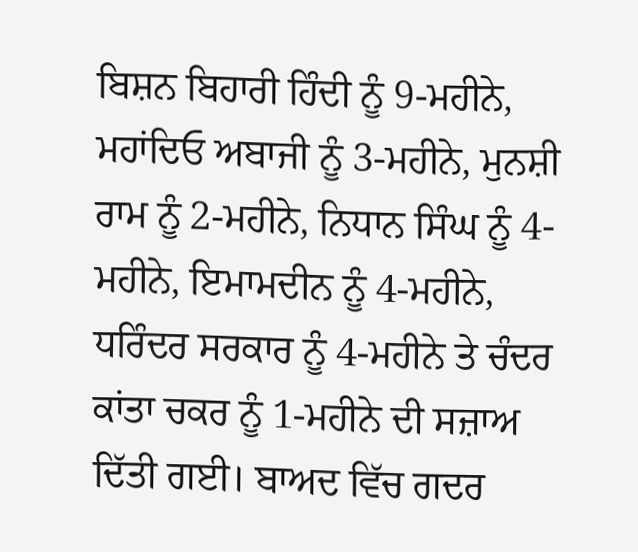ਬਿਸ਼ਨ ਬਿਹਾਰੀ ਹਿੰਦੀ ਨੂੰ 9-ਮਹੀਨੇ, ਮਹਾਂਦਿਓ ਅਬਾਜੀ ਨੂੰ 3-ਮਹੀਨੇ, ਮੁਨਸ਼ੀ ਰਾਮ ਨੂੰ 2-ਮਹੀਨੇ, ਨਿਧਾਨ ਸਿੰਘ ਨੂੰ 4-ਮਹੀਨੇ, ਇਮਾਮਦੀਨ ਨੂੰ 4-ਮਹੀਨੇ, ਧਰਿੰਦਰ ਸਰਕਾਰ ਨੂੰ 4-ਮਹੀਨੇ ਤੇ ਚੰਦਰ ਕਾਂਤਾ ਚਕਰ ਨੂੰ 1-ਮਹੀਨੇ ਦੀ ਸਜ਼ਾਅ ਦਿੱਤੀ ਗਈ। ਬਾਅਦ ਵਿੱਚ ਗਦਰ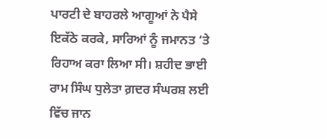ਪਾਰਟੀ ਦੇ ਬਾਹਰਲੇ ਆਗੂਆਂ ਨੇ ਪੈਸੇ ਇਕੱਠੇ ਕਰਕੇ, ਸਾਰਿਆਂ ਨੂੰ ਜਮਾਨਤ ‘ਤੇ ਰਿਹਾਅ ਕਰਾ ਲਿਆ ਸੀ। ਸ਼ਹੀਦ ਭਾਈ ਰਾਮ ਸਿੰਘ ਧੁਲੇਤਾ ਗ਼ਦਰ ਸੰਘਰਸ਼ ਲਈ ਵਿੱਚ ਜਾਨ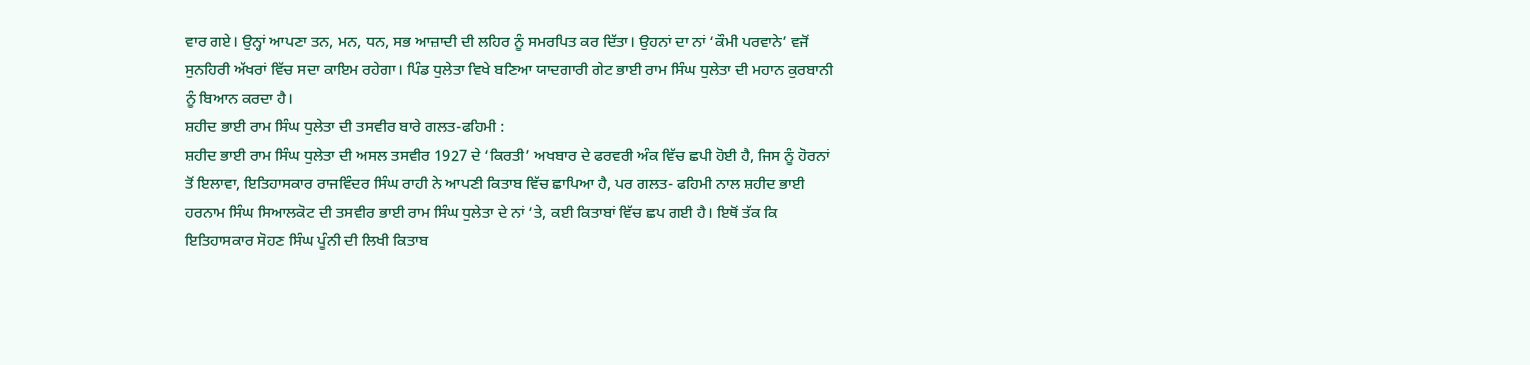ਵਾਰ ਗਏ। ਉਨ੍ਹਾਂ ਆਪਣਾ ਤਨ, ਮਨ, ਧਨ, ਸਭ ਆਜ਼ਾਦੀ ਦੀ ਲਹਿਰ ਨੂੰ ਸਮਰਪਿਤ ਕਰ ਦਿੱਤਾ। ਉਹਨਾਂ ਦਾ ਨਾਂ ‘ਕੌਮੀ ਪਰਵਾਨੇ’ ਵਜੋਂ ਸੁਨਹਿਰੀ ਅੱਖਰਾਂ ਵਿੱਚ ਸਦਾ ਕਾਇਮ ਰਹੇਗਾ। ਪਿੰਡ ਧੁਲੇਤਾ ਵਿਖੇ ਬਣਿਆ ਯਾਦਗਾਰੀ ਗੇਟ ਭਾਈ ਰਾਮ ਸਿੰਘ ਧੁਲੇਤਾ ਦੀ ਮਹਾਨ ਕੁਰਬਾਨੀ ਨੂੰ ਬਿਆਨ ਕਰਦਾ ਹੈ।
ਸ਼ਹੀਦ ਭਾਈ ਰਾਮ ਸਿੰਘ ਧੁਲੇਤਾ ਦੀ ਤਸਵੀਰ ਬਾਰੇ ਗਲਤ-ਫਹਿਮੀ :
ਸ਼ਹੀਦ ਭਾਈ ਰਾਮ ਸਿੰਘ ਧੁਲੇਤਾ ਦੀ ਅਸਲ ਤਸਵੀਰ 1927 ਦੇ ‘ਕਿਰਤੀ’ ਅਖਬਾਰ ਦੇ ਫਰਵਰੀ ਅੰਕ ਵਿੱਚ ਛਪੀ ਹੋਈ ਹੈ, ਜਿਸ ਨੂੰ ਹੋਰਨਾਂ ਤੋਂ ਇਲਾਵਾ, ਇਤਿਹਾਸਕਾਰ ਰਾਜਵਿੰਦਰ ਸਿੰਘ ਰਾਹੀ ਨੇ ਆਪਣੀ ਕਿਤਾਬ ਵਿੱਚ ਛਾਪਿਆ ਹੈ, ਪਰ ਗਲਤ- ਫਹਿਮੀ ਨਾਲ ਸ਼ਹੀਦ ਭਾਈ ਹਰਨਾਮ ਸਿੰਘ ਸਿਆਲਕੋਟ ਦੀ ਤਸਵੀਰ ਭਾਈ ਰਾਮ ਸਿੰਘ ਧੁਲੇਤਾ ਦੇ ਨਾਂ ‘ਤੇ, ਕਈ ਕਿਤਾਬਾਂ ਵਿੱਚ ਛਪ ਗਈ ਹੈ। ਇਥੋਂ ਤੱਕ ਕਿ ਇਤਿਹਾਸਕਾਰ ਸੋਹਣ ਸਿੰਘ ਪੂੰਨੀ ਦੀ ਲਿਖੀ ਕਿਤਾਬ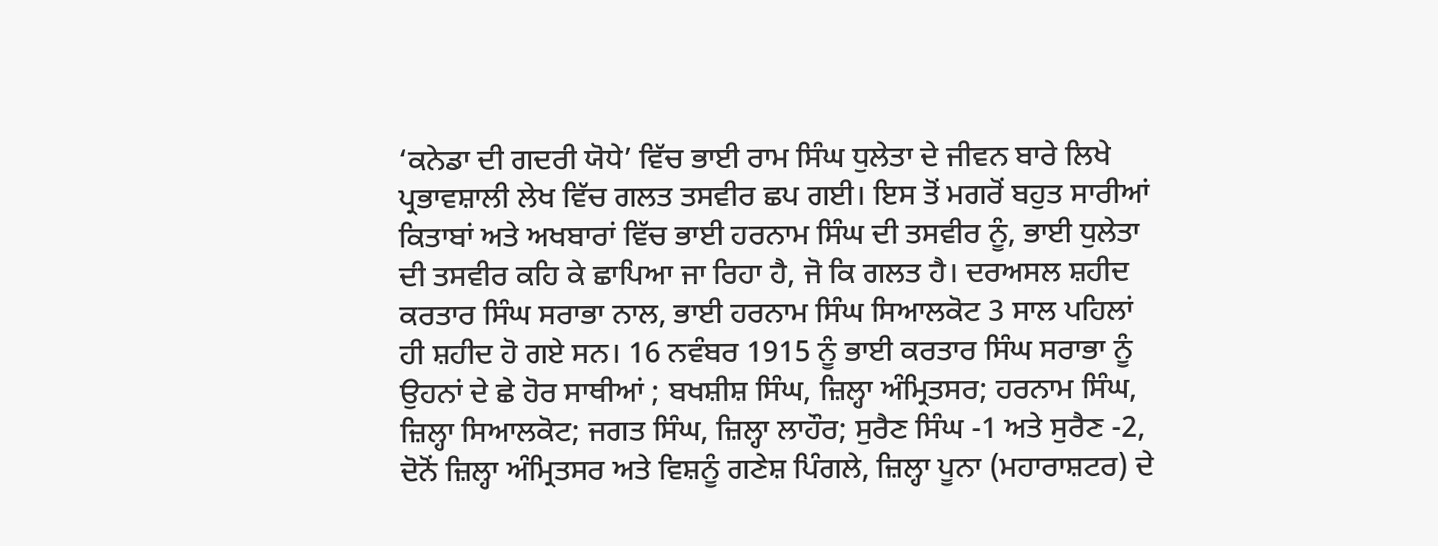‘ਕਨੇਡਾ ਦੀ ਗਦਰੀ ਯੋਧੇ’ ਵਿੱਚ ਭਾਈ ਰਾਮ ਸਿੰਘ ਧੁਲੇਤਾ ਦੇ ਜੀਵਨ ਬਾਰੇ ਲਿਖੇ ਪ੍ਰਭਾਵਸ਼ਾਲੀ ਲੇਖ ਵਿੱਚ ਗਲਤ ਤਸਵੀਰ ਛਪ ਗਈ। ਇਸ ਤੋਂ ਮਗਰੋਂ ਬਹੁਤ ਸਾਰੀਆਂ ਕਿਤਾਬਾਂ ਅਤੇ ਅਖਬਾਰਾਂ ਵਿੱਚ ਭਾਈ ਹਰਨਾਮ ਸਿੰਘ ਦੀ ਤਸਵੀਰ ਨੂੰ, ਭਾਈ ਧੁਲੇਤਾ ਦੀ ਤਸਵੀਰ ਕਹਿ ਕੇ ਛਾਪਿਆ ਜਾ ਰਿਹਾ ਹੈ, ਜੋ ਕਿ ਗਲਤ ਹੈ। ਦਰਅਸਲ ਸ਼ਹੀਦ ਕਰਤਾਰ ਸਿੰਘ ਸਰਾਭਾ ਨਾਲ, ਭਾਈ ਹਰਨਾਮ ਸਿੰਘ ਸਿਆਲਕੋਟ 3 ਸਾਲ ਪਹਿਲਾਂ ਹੀ ਸ਼ਹੀਦ ਹੋ ਗਏ ਸਨ। 16 ਨਵੰਬਰ 1915 ਨੂੰ ਭਾਈ ਕਰਤਾਰ ਸਿੰਘ ਸਰਾਭਾ ਨੂੰ ਉਹਨਾਂ ਦੇ ਛੇ ਹੋਰ ਸਾਥੀਆਂ ; ਬਖਸ਼ੀਸ਼ ਸਿੰਘ, ਜ਼ਿਲ੍ਹਾ ਅੰਮ੍ਰਿਤਸਰ; ਹਰਨਾਮ ਸਿੰਘ, ਜ਼ਿਲ੍ਹਾ ਸਿਆਲਕੋਟ; ਜਗਤ ਸਿੰਘ, ਜ਼ਿਲ੍ਹਾ ਲਾਹੌਰ; ਸੁਰੈਣ ਸਿੰਘ -1 ਅਤੇ ਸੁਰੈਣ -2, ਦੋਨੋਂ ਜ਼ਿਲ੍ਹਾ ਅੰਮ੍ਰਿਤਸਰ ਅਤੇ ਵਿਸ਼ਨੂੰ ਗਣੇਸ਼ ਪਿੰਗਲੇ, ਜ਼ਿਲ੍ਹਾ ਪੂਨਾ (ਮਹਾਰਾਸ਼ਟਰ) ਦੇ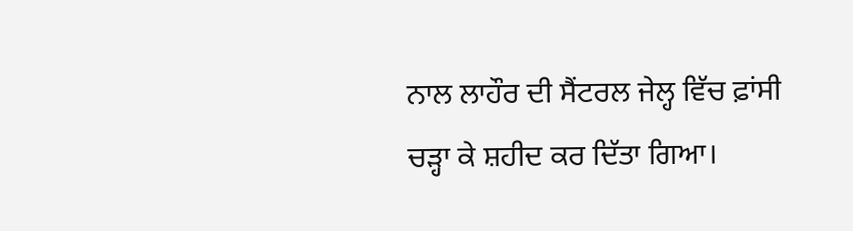ਨਾਲ ਲਾਹੌਰ ਦੀ ਸੈਂਟਰਲ ਜੇਲ੍ਹ ਵਿੱਚ ਫ਼ਾਂਸੀ ਚੜ੍ਹਾ ਕੇ ਸ਼ਹੀਦ ਕਰ ਦਿੱਤਾ ਗਿਆ।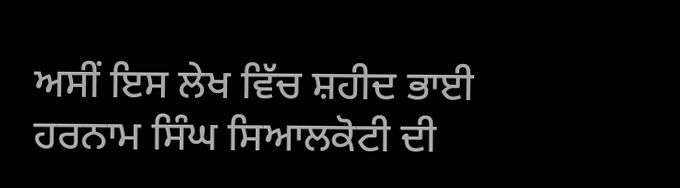ਅਸੀਂ ਇਸ ਲੇਖ ਵਿੱਚ ਸ਼ਹੀਦ ਭਾਈ ਹਰਨਾਮ ਸਿੰਘ ਸਿਆਲਕੋਟੀ ਦੀ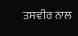ਤਸਵੀਰ ਨਾਲ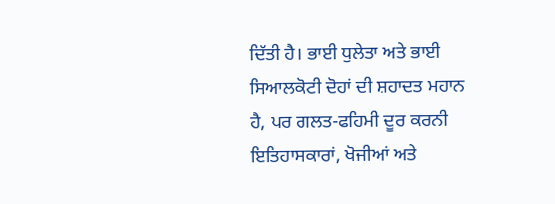ਦਿੱਤੀ ਹੈ। ਭਾਈ ਧੁਲੇਤਾ ਅਤੇ ਭਾਈ ਸਿਆਲਕੋਟੀ ਦੋਹਾਂ ਦੀ ਸ਼ਹਾਦਤ ਮਹਾਨ ਹੈ, ਪਰ ਗਲਤ-ਫਹਿਮੀ ਦੂਰ ਕਰਨੀ ਇਤਿਹਾਸਕਾਰਾਂ, ਖੋਜੀਆਂ ਅਤੇ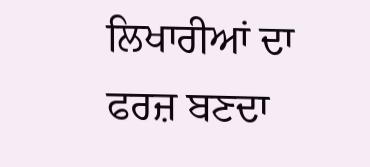ਲਿਖਾਰੀਆਂ ਦਾ ਫਰਜ਼ ਬਣਦਾ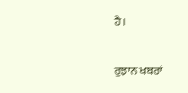ਹੈ।

ਰੁਝਾਨ ਖਬਰਾਂ